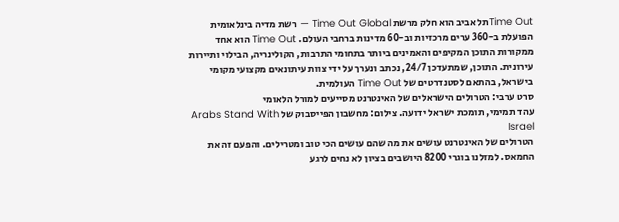Time Outתל אביב הוא חלק מרשת Time Out Global — רשת מדיה בינלאומית הפועלת ב-360 ערים מרכזיות וב-60 מדינות ברחבי העולם. Time Out הוא אחד ממקורות התוכן המקיפים והאמינים ביותר בתחומי התרבות, הקולינריה, הבילוי ותיירות עירונית. התוכן, שמתעדכן 24/7, נכתב ונערך על ידי צוות עיתונאים מקצועי מקומי בישראל, בהתאם לסטנדרטים של Time Out העולמית.
סרט ערבי: הטרולים הישראלים של האינטרנט מסייעים למורל הלאומי
עהד תמימי, תומכת ישראל ידועה. צילום: מחשבון הפייסבוק של Arabs Stand With Israel
הטרולים של האינטרנט עושים את מה שהם עושים הכי טוב ומטרילים. והפעם זה את החמאס. למזלנו בוגרי 8200 היושבים בציון לא נחים לרגע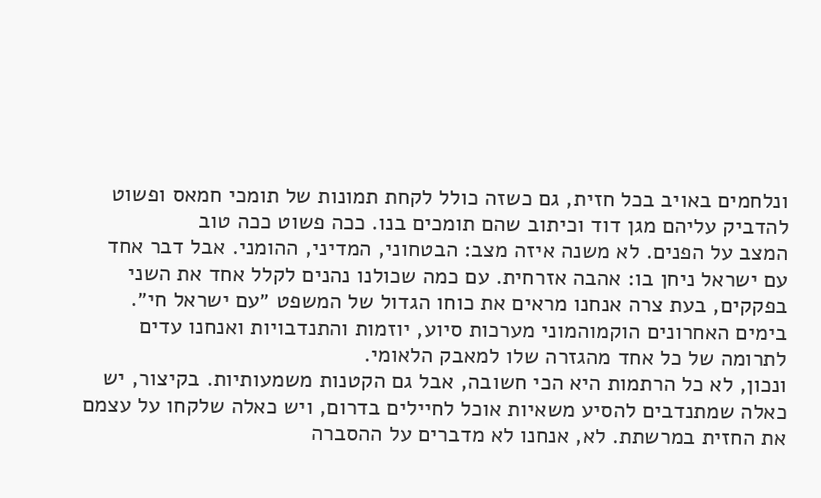ונלחמים באויב בכל חזית, גם כשזה כולל לקחת תמונות של תומכי חמאס ופשוט להדביק עליהם מגן דוד וכיתוב שהם תומכים בנו. ככה פשוט ככה טוב
המצב על הפנים. לא משנה איזה מצב: הבטחוני, המדיני, ההומני. אבל דבר אחד עם ישראל ניחן בו: אהבה אזרחית. עם כמה שכולנו נהנים לקלל אחד את השני בפקקים, בעת צרה אנחנו מראים את כוחו הגדול של המשפט ״עם ישראל חי״. בימים האחרונים הוקמוהמוני מערכות סיוע, יוזמות והתנדבויות ואנחנו עדים לתרומה של כל אחד מהגזרה שלו למאבק הלאומי.
ונכון, לא כל הרתמות היא הכי חשובה, אבל גם הקטנות משמעותיות. בקיצור, יש כאלה שמתנדבים להסיע משאיות אוכל לחיילים בדרום, ויש כאלה שלקחו על עצמם את החזית במרשתת. לא, אנחנו לא מדברים על ההסברה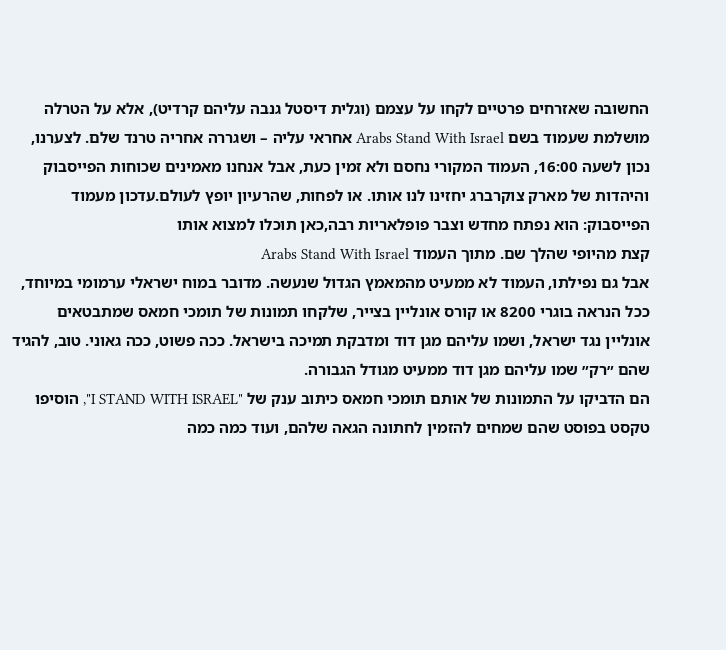החשובה שאזרחים פרטיים לקחו על עצמם (וגלית דיסטל גנבה עליהם קרדיט), אלא על הטרלה מושלמת שעמוד בשם Arabs Stand With Israel אחראי עליה – ושגררה אחריה טרנד שלם. לצערנו, נכון לשעה 16:00, העמוד המקורי נחסם ולא זמין כעת, אבל אנחנו מאמינים שכוחות הפייסבוק והיהדות של מארק צוקרברג יחזינו לנו אותו. או לפחות, שהרעיון יופץ לעולם.עדכון מעמוד הפייסבוק: הוא נפתח מחדש וצבר פופלאריות רבה,כאן תוכלו למצוא אותו
קצת מהיופי שהלך שם. מתוך העמוד Arabs Stand With Israel
אבל גם נפילתו, העמוד לא ממעיט מהמאמץ הגדול שנעשה. מדובר במוח ישראלי ערמומי במיוחד, ככל הנראה בוגרי 8200 או קורס אונליין בצייר, שלקחו תמונות של תומכי חמאס שמתבטאים אונליין נגד ישראל, ושמו עליהם מגן דוד ומדבקת תמיכה בישראל. ככה פשוט, ככה גאוני. טוב, להגיד שהם ״רק״ שמו עליהם מגן דוד ממעיט מגודל הגבורה.
הם הדביקו על התמונות של אותם תומכי חמאס כיתוב ענק של "I STAND WITH ISRAEL", הוסיפו טקסט בפוסט שהם שמחים להזמין לחתונה הגאה שלהם, ועוד כמה כמה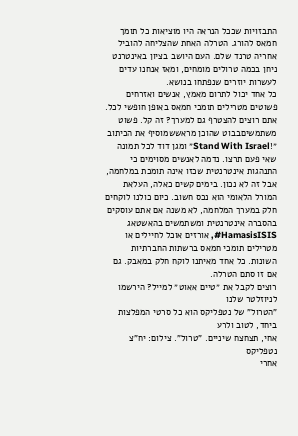התבזויות שככל הנראה היו מוציאות כל תומך חמאס להורג. הטרלה האחת שהצליחה להוביל אחריה טרנד שלם. העם היושב בציון באינטרנט ניחן בכמה טרולים מומחים, ומאז אנחנו עדים לעשרות יוזרים שנפתחו בנושא.
כל אחד יכול לתרום מאמץ, אנשים ואזרחים פשוטים מטרילים תומכי חמאס באופן חופשי לכל. אתם רוצים להצטרף גם למערך? זה קל. פשוט משתמשיםבבוט שהוכן מראששמוסיף את הכיתוב ״!Stand With Israel״ ומגן דוד לכל תמונה שאי פעם תרצו. נדמה לאנשים מסוימים כי התנהגות אינטרנטית שכזו אינה תומכת במלחמה, אבל זה לא נכון. בימים קשים כאלה, העלאת המורל הלאומי הוא נכס חשוב. כיום כולנו לוקחים חלק במערך המלחמה, לא משנה אם אתם עוסקים בהסברה אינטרנטית ומשתמשים בהאשטאג HamasisISIS#, אורזים אוכל לחיילים או מטרילים תומכי חמאס ברשתות החברתיות השונות. כל אחד מאיתנו לוקח חלק במאבק. גם אם זו סתם הטרלה.
רוצים לקבל את ״טיים אאוט״ למייל? הירשמו לניוזלטר שלנו
"הטרול" של נטפליקס הוא כל סרטי המפלצות ביחד, לטוב ולרע
אחי, תצחצח שיניים. "טרול". צילום: יח"צ נטפליקס
אחרי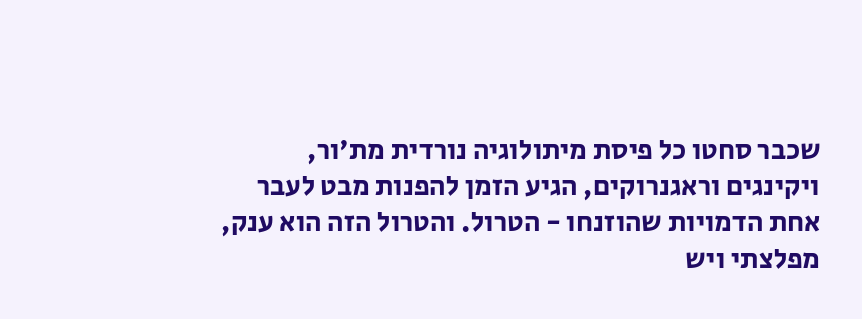שכבר סחטו כל פיסת מיתולוגיה נורדית מת'ור, ויקינגים וראגנרוקים, הגיע הזמן להפנות מבט לעבר אחת הדמויות שהוזנחו - הטרול. והטרול הזה הוא ענק, מפלצתי ויש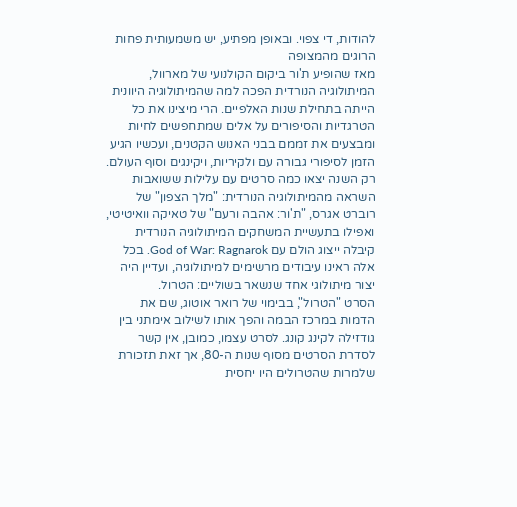להודות, די צפוי. ובאופן מפתיע, יש משמעותית פחות הרוגים מהמצופה
מאז שהופיע ת'ור ביקום הקולנועי של מארוול, המיתולוגיה הנורדית הפכה למה שהמיתולוגיה היוונית הייתה בתחילת שנות האלפיים. הרי מיצינו את כל הטרגדיות והסיפורים על אלים שמתחפשים לחיות ומבצעים את זממם בבני האנוש הקטנים, ועכשיו הגיע הזמן לסיפורי גבורה עם ולקיריות, ויקינגים וסוף העולם. רק השנה יצאו כמה סרטים עם עלילות ששואבות השראה מהמיתולוגיה הנורדית: "מלך הצפון" של רוברט אגרס, "ת'ור: אהבה ורעם" של טאיקה וואיטיטי, ואפילו בתעשיית המשחקים המיתולוגיה הנורדית קיבלה ייצוג הולם עם God of War: Ragnarok. בכל אלה ראינו עיבודים מרשימים למיתולוגיה, ועדיין היה יצור מיתולוגי אחד שנשאר בשוליים: הטרול.
הסרט "הטרול", בבימוי של רואר אוטוג, שם את הדמות במרכז הבמה והפך אותו לשילוב אימתני בין גודזילה לקינג קונג. לסרט עצמו, כמובן, אין קשר לסדרת הסרטים מסוף שנות ה-80, אך זאת תזכורת שלמרות שהטרולים היו יחסית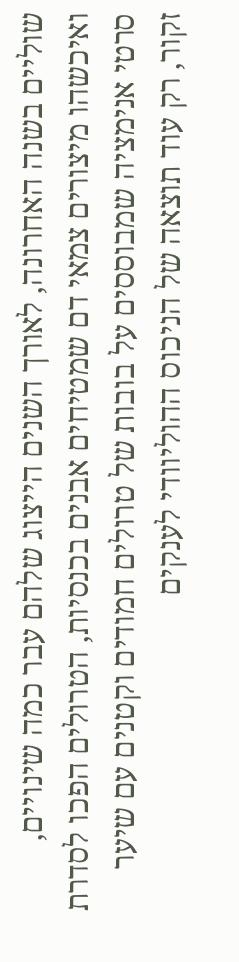שוליים בשנה האחרונה, לאורך השנים הייצוג שלהם עבר כמה שינויים, ואיכשהו מיצורים צמאי דם שמטיחים אבנים בכנסיות, הטרולים הפכו לסדרת סרטי אנימציה שמבוססים על בובות של טרולים חמודים וקטנים עם שיער זקור, רק עוד תוצאה של הניכוס ההוליוודי לענקים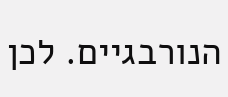הנורבגיים. לכן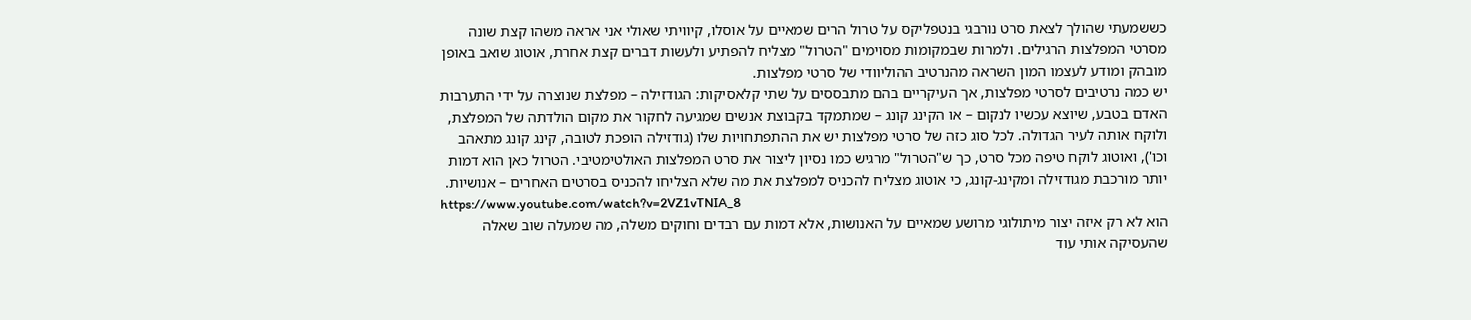כששמעתי שהולך לצאת סרט נורבגי בנטפליקס על טרול הרים שמאיים על אוסלו, קיוויתי שאולי אני אראה משהו קצת שונה מסרטי המפלצות הרגילים. ולמרות שבמקומות מסוימים "הטרול" מצליח להפתיע ולעשות דברים קצת אחרת, אוטוג שואב באופן מובהק ומודע לעצמו המון השראה מהנרטיב ההוליוודי של סרטי מפלצות.
יש כמה נרטיבים לסרטי מפלצות, אך העיקריים בהם מתבססים על שתי קלאסיקות: הגודזילה – מפלצת שנוצרה על ידי התערבות האדם בטבע, שיוצא עכשיו לנקום – או הקינג קונג – שמתמקד בקבוצת אנשים שמגיעה לחקור את מקום הולדתה של המפלצת, ולוקח אותה לעיר הגדולה. לכל סוג כזה של סרטי מפלצות יש את ההתפתחויות שלו (גודזילה הופכת לטובה, קינג קונג מתאהב וכו'), ואוטוג לוקח טיפה מכל סרט, כך ש"הטרול" מרגיש כמו נסיון ליצור את סרט המפלצות האולטימטיבי. הטרול כאן הוא דמות יותר מורכבת מגודזילה ומקינג-קונג, כי אוטוג מצליח להכניס למפלצת את מה שלא הצליחו להכניס בסרטים האחרים – אנושיות.
https://www.youtube.com/watch?v=2VZ1vTNIA_8
הוא לא רק איזה יצור מיתולוגי מרושע שמאיים על האנושות, אלא דמות עם רבדים וחוקים משלה, מה שמעלה שוב שאלה שהעסיקה אותי עוד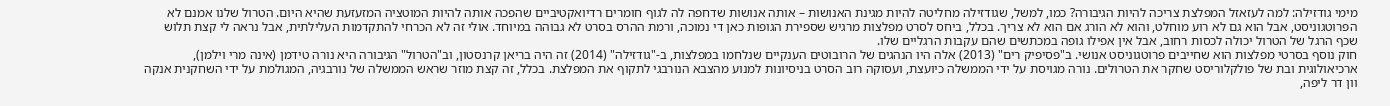מימי גודזילה: למה לעזאזל המפלצת צריכה להיות הגיבורה? כמו, למשל, שגודזילה מחליטה להיות מגינת האנושות – אותה אנושות שדחפה לה לגוף חומרים רדיואקטיביים שהפכה אותה להיות המוטציה המזעזעת שהיא היום. הטרול שלנו אמנם לא הפרוטגוניסט, אבל הוא גם לא רוע מוחלט, והוא לא הורג אם הוא לא צריך. בכלל, ביחס לסרט מפלצות מרגיש שספירת הגופות כאן די נמוכה, ורמת ההרס בסרט לא גבוהה במיוחד. אולי זה לא הכרחי להתקדמות העלילתית, אבל נראה לי קצת תלוש שכף הרגל של הטרול יכולה לכסות רחוב, אבל אין אפילו גופה במכתשים שהם עקבות הרגליים שלו.
חוק נוסף בסרטי מפלצות הוא שחייבים פרוטגוניסט אנושי. ב"פסיפיק רים" (2013) אלה היו הנהגים של הרובוטים הענקיים שנלחמו במפלצות, ב-"גודזילה" (2014) זה היה בריאן קרנסטון, וב"הטרול" הגיבורה היא נורה טידמן (אינה מרי וילמן), ארכיאולוגית ובת של פולקלוריסט שחקר את הטרולים. נורה מגויסת על ידי הממשלה כיועצת, ועסוקה רוב הסרט בניסיונות למנוע מהצבא הנורבגי לתקוף את המפלצת. בכלל, זה קצת מוזר שראש הממשלה של נורבגיה, המגולמת על ידי השחקנית אנקה וון דר ליפה,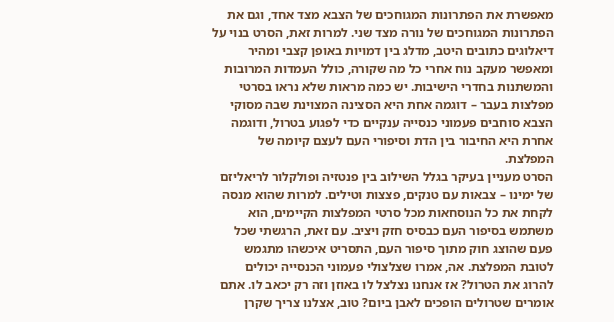מאפשרת את הפתרונות המגוחכים של הצבא מצד אחד, וגם את הפתרונות המגוחכים של נורה מצד שני. למרות זאת, הסרט בנוי על דיאלוגים כתובים היטב, מדלג בין דמויות באופן קצבי ומהיר ומאפשר מעקב נוח אחרי כל מה שקורה, כולל העמדות המרובות והמשתנות בחדרי הישיבות. יש כמה מראות שלא נראו בסרטי מפלצות בעבר – דוגמה אחת היא הסצינה המצוינת שבה מסוקי הצבא סוחבים פעמוני כנסייה ענקיים כדי לפגוע בטרול, ודוגמה אחרת היא החיבור בין הדת וסיפורי העם לעצם קיומה של המפלצת.
הסרט מעניין בעיקר בגלל השילוב בין פנטזיה ופולקלור לריאליזם של ימינו – צבאות עם טנקים, פצצות וטילים. למרות שהוא מנסה לקחת את כל הנוסחאות מכל סרטי המפלצות הקיימים, הוא משתמש בסיפור העם כבסיס חזק ויציב. עם זאת, הרגשתי שכל פעם שהוצג חוק מתוך סיפור העם, התסריט איכשהו מתגמש לטובת המפלצת. אה, אמרו שצלצולי פעמוני הכנסייה יכולים להרוג את הטרול? אז אנחנו נצלצל לו באוזן וזה רק יכאב לו. אתם אומרים שטרולים הופכים לאבן ביום? טוב, אצלנו צריך שקרן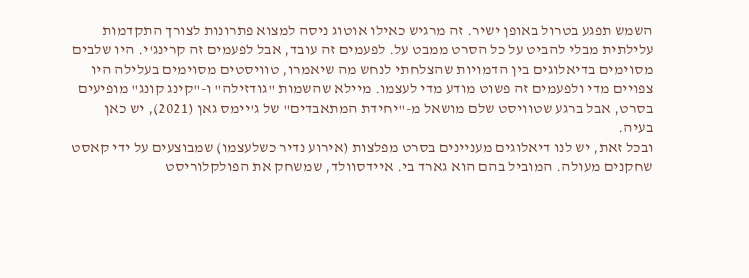השמש תפגע בטרול באופן ישיר. זה מרגיש כאילו אוטוג ניסה למצוא פתרונות לצורך התקדמות עלילתית מבלי להביט על כל הסרט ממבט על. לפעמים זה עובד, אבל לפעמים זה קרינג'י. היו שלבים מסוימים בדיאלוגים בין הדמויות שהצלחתי לנחש מה שיאמרו, טוויסטים מסוימים בעלילה היו צפויים מדי ולפעמים זה פשוט מודע מדי לעצמו. מיילא שהשמות "גודזילה" ו-"קינג קונג" מופיעים בסרט, אבל ברגע שטוויסט שלם מושאל מ-"יחידת המתאבדים" של ג'יימס גאן (2021), יש כאן בעיה.
ובכל זאת, יש לנו דיאלוגים מעניינים בסרט מפלצות (אירוע נדיר כשלעצמו) שמבוצעים על ידי קאסט שחקנים מעולה. המוביל בהם הוא גארד בי. איידסוולד, שמשחק את הפולקלוריסט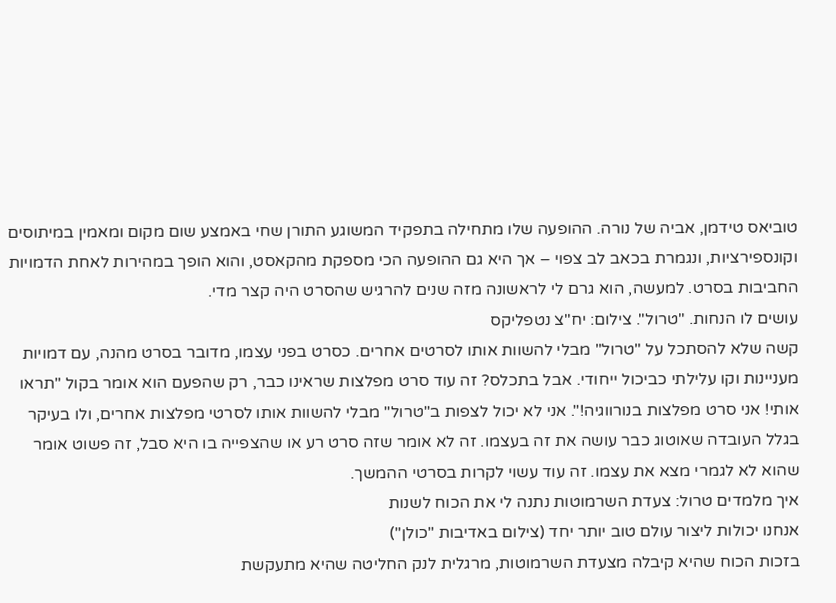טוביאס טידמן, אביה של נורה. ההופעה שלו מתחילה בתפקיד המשוגע התורן שחי באמצע שום מקום ומאמין במיתוסים וקונספירציות, ונגמרת בכאב לב צפוי – אך היא גם ההופעה הכי מספקת מהקאסט, והוא הופך במהירות לאחת הדמויות החביבות בסרט. למעשה, הוא גרם לי לראשונה מזה שנים להרגיש שהסרט היה קצר מדי.
עושים לו הנחות. "טרול". צילום: יח"צ נטפליקס
קשה שלא להסתכל על "טרול" מבלי להשוות אותו לסרטים אחרים. כסרט בפני עצמו, מדובר בסרט מהנה, עם דמויות מעניינות וקו עלילתי כביכול ייחודי. אבל בתכלס? זה עוד סרט מפלצות שראינו כבר, רק שהפעם הוא אומר בקול "תראו אותי! אני סרט מפלצות בנורווגיה!". אני לא יכול לצפות ב"טרול" מבלי להשוות אותו לסרטי מפלצות אחרים, ולו בעיקר בגלל העובדה שאוטוג כבר עושה את זה בעצמו. זה לא אומר שזה סרט רע או שהצפייה בו היא סבל, זה פשוט אומר שהוא לא לגמרי מצא את עצמו. זה עוד עשוי לקרות בסרטי ההמשך.
איך מלמדים טרול: צעדת השרמוטות נתנה לי את הכוח לשנות
אנחנו יכולות ליצור עולם טוב יותר יחד (צילום באדיבות "כולן")
בזכות הכוח שהיא קיבלה מצעדת השרמוטות, מרגלית לנק החליטה שהיא מתעקשת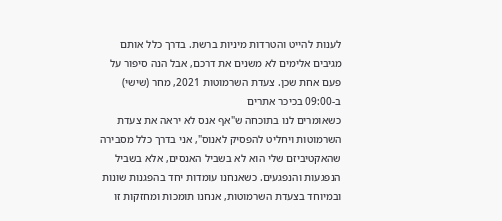לענות להייט והטרדות מיניות ברשת. בדרך כלל אותם מגיבים אלימים לא משנים את דרכם, אבל הנה סיפור על פעם אחת שכן. צעדת השרמוטות 2021, מחר (שישי) ב-09:00 בכיכר אתרים
כשאומרים לנו בתוכחה ש"אף אנס לא יראה את צעדת השרמוטות ויחליט להפסיק לאנוס", אני בדרך כלל מסבירה שהאקטיביזם שלי הוא לא בשביל האנסים, אלא בשביל הנפגעות והנפגעים. כשאנחנו עומדות יחד בהפגנות שונות ובמיוחד בצעדת השרמוטות, אנחנו תומכות ומחזקות זו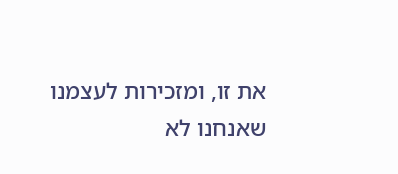את זו, ומזכירות לעצמנו שאנחנו לא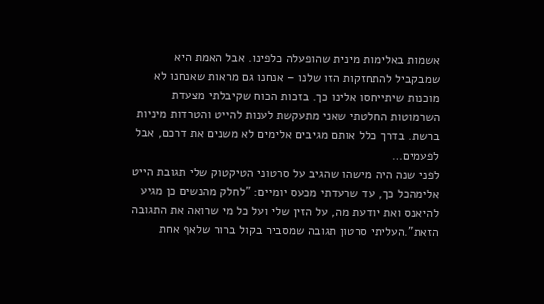אשמות באלימות מינית שהופעלה כלפינו. אבל האמת היא שמבקביל להתחזקות הזו שלנו – אנחנו גם מראות שאנחנו לא מוכנות שיתייחסו אלינו כך. בזכות הכוח שקיבלתי מצעדת השרמוטות החלטתי שאני מתעקשת לענות להייט והטרדות מיניות ברשת. בדרך כלל אותם מגיבים אלימים לא משנים את דרכם, אבל לפעמים…
לפני שנה היה מישהו שהגיב על סרטוני הטיקטוק שלי תגובת הייט אלימהכל כך, עד שרעדתי מכעס יומיים: "לחלק מהנשים כן מגיע להיאנס ואת יודעת מה, על הזין שלי ועל כל מי שרואה את התגובה הזאת".העליתי סרטון תגובה שמסביר בקול ברור שלאף אחת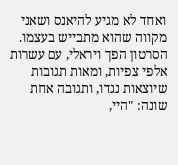ואחד לא מגיע להיאנס ושאני מקווה שהוא מתבייש בעצמו. הסרטון הפך ויראלי, עם עשרות אלפי צפיות, ומאות תגובות שיוצאות נגדו, ותגובה אחת שונה: "היי,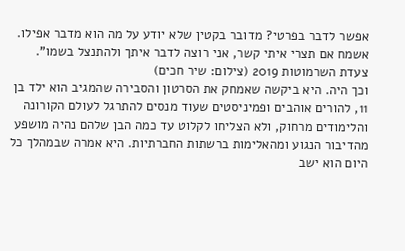אפשר לדבר בפרטי? מדובר בקטין שלא יודע על מה הוא מדבר אפילו. אשמח אם תצרי איתי קשר, אני רוצה לדבר איתך ולהתנצל בשמו".
צעדת השרמוטות 2019 (צילום: שיר חכים)
וכך היה. היא ביקשה שאמחק את הסרטון והסבירה שהמגיב הוא ילד בן 11, להורים אוהבים ופמיניסטים שעוד מנסים להתרגל לעולם הקורונה והלימודים מרחוק, ולא הצליחו לקלוט עד כמה הבן שלהם נהיה מושפע מהדיבור הנגוע ומהאלימות ברשתות החברתיות. היא אמרה שבמהלך כל היום הוא ישב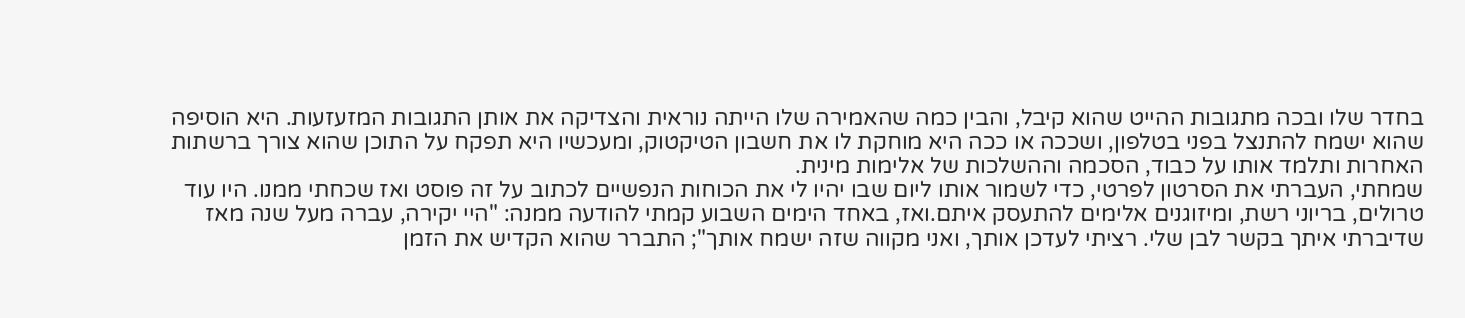בחדר שלו ובכה מתגובות ההייט שהוא קיבל, והבין כמה שהאמירה שלו הייתה נוראית והצדיקה את אותן התגובות המזעזעות. היא הוסיפה שהוא ישמח להתנצל בפני בטלפון, ושככה או ככה היא מוחקת לו את חשבון הטיקטוק, ומעכשיו היא תפקח על התוכן שהוא צורך ברשתות האחרות ותלמד אותו על כבוד, הסכמה וההשלכות של אלימות מינית.
שמחתי, העברתי את הסרטון לפרטי, כדי לשמור אותו ליום שבו יהיו לי את הכוחות הנפשיים לכתוב על זה פוסט ואז שכחתי ממנו. היו עוד טרולים, בריוני רשת, ומיזוגנים אלימים להתעסק איתם.ואז, באחד הימים השבוע קמתי להודעה ממנה: "היי יקירה, עברה מעל שנה מאז שדיברתי איתך בקשר לבן שלי. רציתי לעדכן אותך, ואני מקווה שזה ישמח אותך"; התברר שהוא הקדיש את הזמן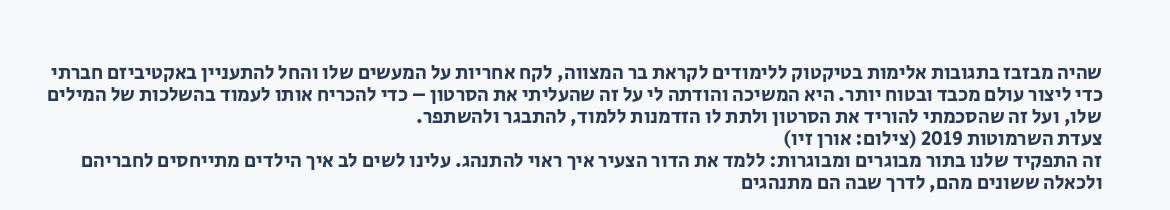שהיה מבזבז בתגובות אלימות בטיקטוק ללימודים לקראת בר המצווה, לקח אחריות על המעשים שלו והחל להתעניין באקטיביזם חברתי כדי ליצור עולם מכבד ובטוח יותר. היא המשיכה והודתה לי על זה שהעליתי את הסרטון – כדי להכריח אותו לעמוד בהשלכות של המילים שלו, ועל זה שהסכמתי להוריד את הסרטון ולתת לו הזדמנות ללמוד, להתבגר ולהשתפר.
צעדת השרמוטות 2019 (צילום: אורן זיו)
זה התפקיד שלנו בתור מבוגרים ומבוגרות: ללמד את הדור הצעיר איך ראוי להתנהג. עלינו לשים לב איך הילדים מתייחסים לחבריהם ולכאלה ששונים מהם, לדרך שבה הם מתנהגים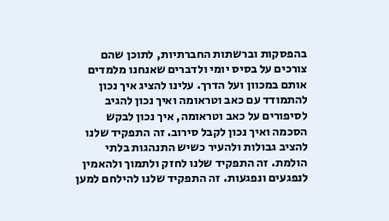בהפסקות וברשתות החברתיות, לתוכן שהם צורכים על בסיס יומי ולדברים שאנחנו מלמדים אותם במכוון ועל הדרך. עלינו להציג איך נכון להתמודד עם כאב וטראומה ואיך נכון להגיב לסיפורים על כאב וטראומה, איך נכון לבקש הסכמה ואיך נכון לקבל סירוב. זה התפקיד שלנו להציב גבולות ולהעיר כשיש התנהגות בלתי הולמת. זה התפקיד שלנו לחזק ולתמוך ולהאמין לנפגעים ונפגעות. זה התפקיד שלנו להילחם למען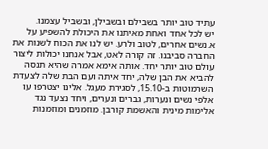עתיד טוב יותר בשבילם ובשבילן, ובשביל עצמנו.
יש לכל אחד ואחת מאיתנו את היכולת להשפיע על א.נשים אחרים, לטוב ולרע. יש לנו את הכוח לשנות את החברה סביבנו. זה קורה לאט, אבל אנחנו יכולות ליצור עולם טוב יותר יחד. אותה אימא אמרה שהיא תנסה להביא את הבן שלה, יחד איתה ועם הבת שלה לצעדת השרמוטות ב-15.10, לסגירת מעגל. אלינו יצטרפו עו אלפי נשים ונערות, גברים ונערים, ויחד נצעד נגד אלימות מינית והאשמת קורבן. מוזמנים ומוזמנות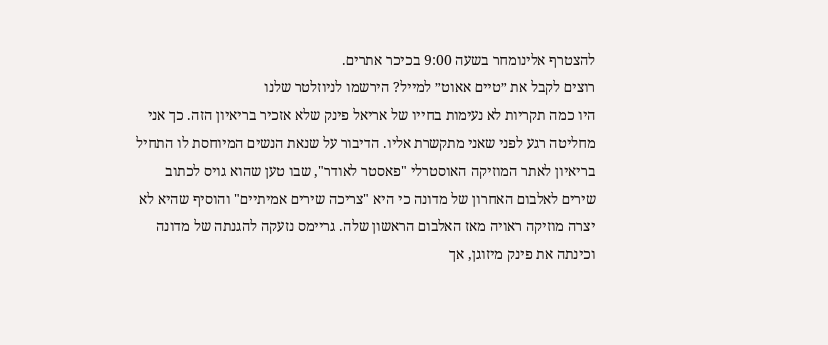להצטרף אלינומחר בשעה 9:00 בכיכר אתרים.
רוצים לקבל את ״טיים אאוט״ למייל? הירשמו לניוזלטר שלנו
היו כמה תקריות לא נעימות בחייו של אריאל פינק שלא אזכיר בריאיון הזה. כך אני מחליטה רגע לפני שאני מתקשרת אליו. הדיבור על שנאת הנשים המיוחסת לו התחיל בריאיון לאתר המוזיקה האוסטרלי "פאסטר לאודר", שבו טען שהוא גויס לכתוב שירים לאלבום האחרון של מדונה כי היא "צריכה שירים אמיתיים" והוסיף שהיא לא יצרה מוזיקה ראויה מאז האלבום הראשון שלה. גריימס נזעקה להגנתה של מדונה וכינתה את פינק מיזוגן, אך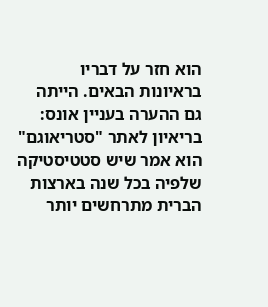הוא חזר על דבריו בראיונות הבאים. הייתה גם ההערה בעניין אונס: בריאיון לאתר "סטריאוגם" הוא אמר שיש סטטיסטיקה שלפיה בכל שנה בארצות הברית מתרחשים יותר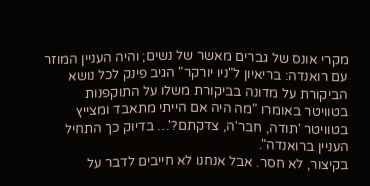מקרי אונס של גברים מאשר של נשים; והיה העניין המוזר עם רואנדה: בריאיון ל"ניו יורקר" הגיב פינק לכל נושא הביקורת על מדונה בביקורת משלו על התוקפנות בטוויטר באומרו "מה היה אם הייתי מתאבד ומצייץ בטוויטר 'תודה, חבר'ה, צדקתם?'… בדיוק כך התחיל העניין ברואנדה".
בקיצור, לא חסר. אבל אנחנו לא חייבים לדבר על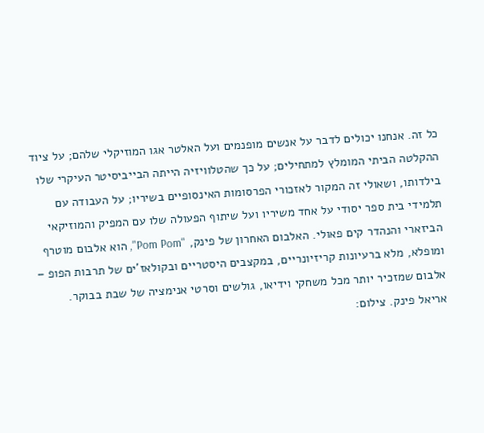כל זה. אנחנו יכולים לדבר על אנשים מופנמים ועל האלטר אגו המוזיקלי שלהם; על ציוד ההקלטה הביתי המומלץ למתחילים; על כך שהטלוויזיה הייתה הבייביסיטר העיקרי שלו בילדותו, ושאולי זה המקור לאזכורי הפרסומות האינסופיים בשיריו; על העבודה עם תלמידי בית ספר יסודי על אחד משיריו ועל שיתוף הפעולה שלו עם המפיק והמוזיקאי הביזארי והנהדר קים פאולי. האלבום האחרון של פינק, "Pom Pom", הוא אלבום מוטרף ומופלא, מלא ברעיונות קריזיונריים, במקצבים היסטריים ובקולאז'ים של תרבות הפופ – אלבום שמזכיר יותר מכל משחקי וידיאו, גולשים וסרטי אנימציה של שבת בבוקר.
אריאל פינק. צילום: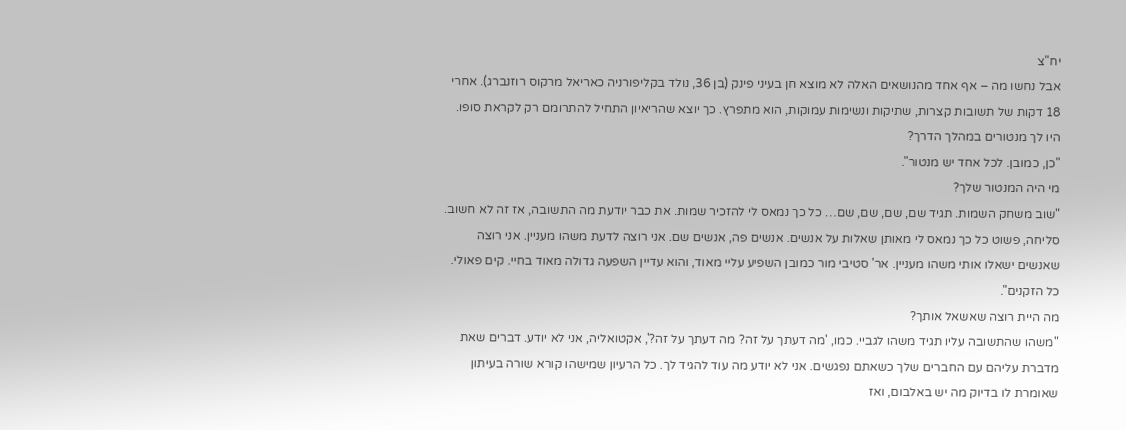יח"צ
אבל נחשו מה – אף אחד מהנושאים האלה לא מוצא חן בעיני פינק (בן 36, נולד בקליפורניה כאריאל מרקוס רוזנברג). אחרי 18 דקות של תשובות קצרות, שתיקות ונשימות עמוקות, הוא מתפרץ. כך יוצא שהריאיון התחיל להתרומם רק לקראת סופו.
היו לך מנטורים במהלך הדרך?
"כן, כמובן. לכל אחד יש מנטור".
מי היה המנטור שלך?
"שוב משחק השמות. תגיד שם, שם, שם, שם… כל כך נמאס לי להזכיר שמות. את כבר יודעת מה התשובה, אז זה לא חשוב. סליחה, פשוט כל כך נמאס לי מאותן שאלות על אנשים. אנשים פה, אנשים שם. אני רוצה לדעת משהו מעניין. אני רוצה שאנשים ישאלו אותי משהו מעניין. אר' סטיבי מור כמובן השפיע עליי מאוד, והוא עדיין השפעה גדולה מאוד בחיי. קים פאולי. כל הזקנים".
מה היית רוצה שאשאל אותך?
"משהו שהתשובה עליו תגיד משהו לגביי. כמו, 'מה דעתך על זה? מה דעתך על זה?', אקטואליה, אני לא יודע. דברים שאת מדברת עליהם עם החברים שלך כשאתם נפגשים. אני לא יודע מה עוד להגיד לך. כל הרעיון שמישהו קורא שורה בעיתון שאומרת לו בדיוק מה יש באלבום, ואז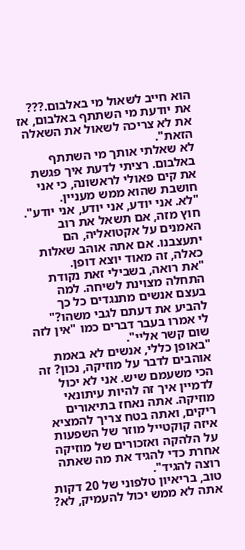הוא חייב לשאול מי באלבום.??? את יודעת מי השתתף באלבום, אז את לא צריכה לשאול את השאלה הזאת".
לא שאלתי אותך מי השתתף באלבום. רציתי לדעת איך פגשת את קים פאולי לראשונה, כי אני חושבת שהוא ממש מעניין.
"לא. אני יודע, אני יודע, אני יודע".
חוץ מזה, אם תשאל את רוב האמנים על אקטואליה, הם יתעצבנו. אם אתה אוהב שאלות כאלה, זה מאוד יוצא דופן.
"את רואה, בשבילי זאת נקודת התחלה מצוינת לשיחה. למה בעצם אנשים מתנגדים כל כך להביע את דעתם לגבי משהו?"
לי אמרו בעבר דברים כמו "אין לזה שום קשר אליי".
"באופן כללי, אנשים לא באמת אוהבים לדבר על מוזיקה, נכון? זה הכי משעמם שיש. אני לא יכול לדמיין איך זה להיות עיתונאי מוזיקה. אתה נאחז בתיאורים ריקים, ואתה בטח צריך להמציא איזה קוקטייל מוזר של השפעות על הלהקה ואזכורים של מוזיקה אחרת כדי להגיד את מה שאתה רוצה להגיד".
טוב, בריאיון טלפוני של 20 דקות אתה לא ממש יכול להעמיק, לא?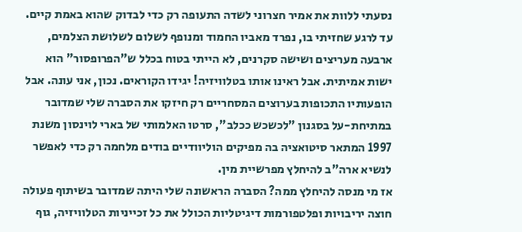נסעתי ללוות את אמיר חצרוני לשדה התעופה רק כדי לבדוק שהוא באמת קיים. עד לרגע שחזיתי בו, נפרד מאביו החמוד ומנופף לשלום לשלושת הצלמים, ארבעה מעריצים ושישה סקרנים, לא הייתי בטוח בכלל ש"הפרופסור" הוא ישות אמיתית. אבל ראינו אותו בטלוויזיה! יגידו הקוראים. נכון, אני עונה. אבל הופעותיו התכופות בערוצים המסחריים רק חיזקו את הסברה שלי שמדובר במתיחת-על בסגנון "לכשכש ככלב", סרטו האלמותי של בארי לוינסון משנת 1997 המתאר סיטואציה בה מפיקים הוליוודיים בודים מלחמה רק כדי לאפשר לנשיא ארה"ב להיחלץ מפרשיית מין.
אז מי מנסה להיחלץ ממה? הסברה הראשונה שלי היתה שמדובר בשיתוף פעולה חוצה יריבויות ופלטפורמות דיגיטליות הכולל את כל זכייניות הטלוויזיה, גוף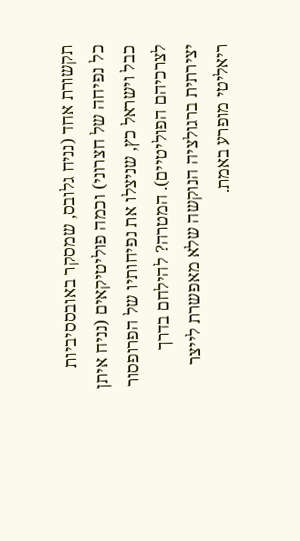תקשורת אחד (נניח גלובס, שמסקר באובססיביות כל נפיחה של חצרוני) וכמה פוליטיקאים (נניח איתן כבל וישראל כץ, שניצלו את נפיחותיו של הפרופסור לצרכיהם הפוליטיים). המטרה? להילחם בדרך יצירתית ברגולציה הנוקשה שלא מאפשרת לייצר ריאליטי מופרע באמת.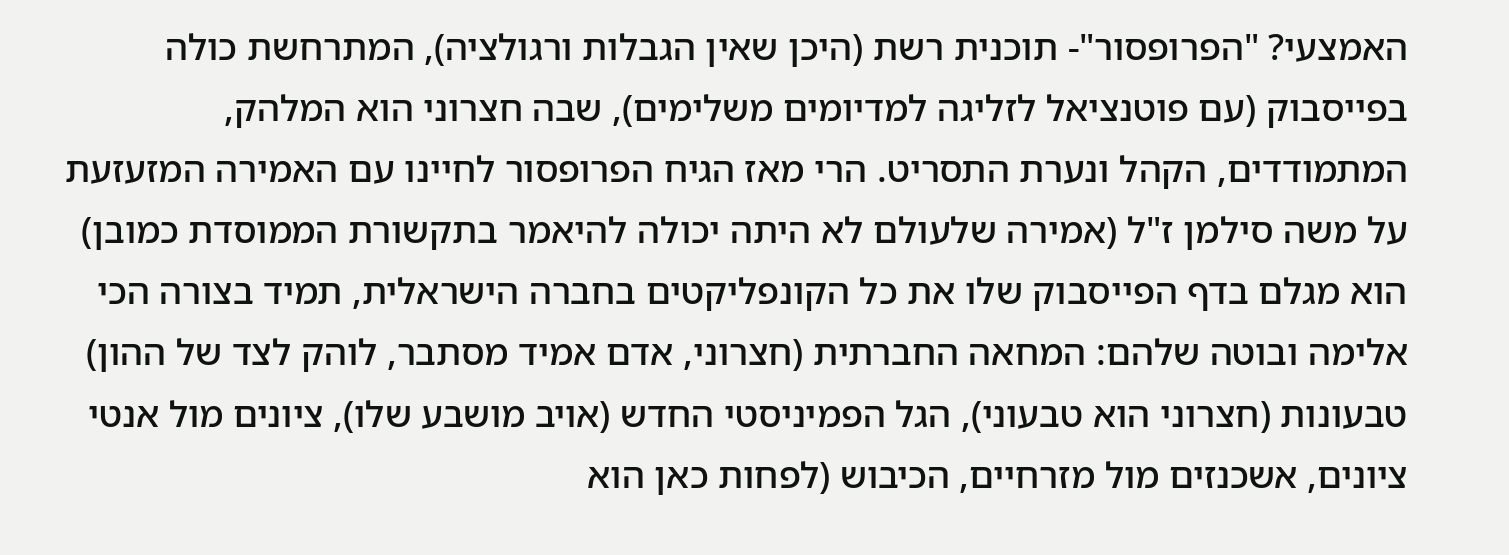האמצעי? "הפרופסור"- תוכנית רשת (היכן שאין הגבלות ורגולציה), המתרחשת כולה בפייסבוק (עם פוטנציאל לזליגה למדיומים משלימים), שבה חצרוני הוא המלהק, המתמודדים, הקהל ונערת התסריט. הרי מאז הגיח הפרופסור לחיינו עם האמירה המזעזעת על משה סילמן ז"ל (אמירה שלעולם לא היתה יכולה להיאמר בתקשורת הממוסדת כמובן) הוא מגלם בדף הפייסבוק שלו את כל הקונפליקטים בחברה הישראלית, תמיד בצורה הכי אלימה ובוטה שלהם: המחאה החברתית (חצרוני, אדם אמיד מסתבר, לוהק לצד של ההון) טבעונות (חצרוני הוא טבעוני), הגל הפמיניסטי החדש (אויב מושבע שלו), ציונים מול אנטי ציונים, אשכנזים מול מזרחיים, הכיבוש (לפחות כאן הוא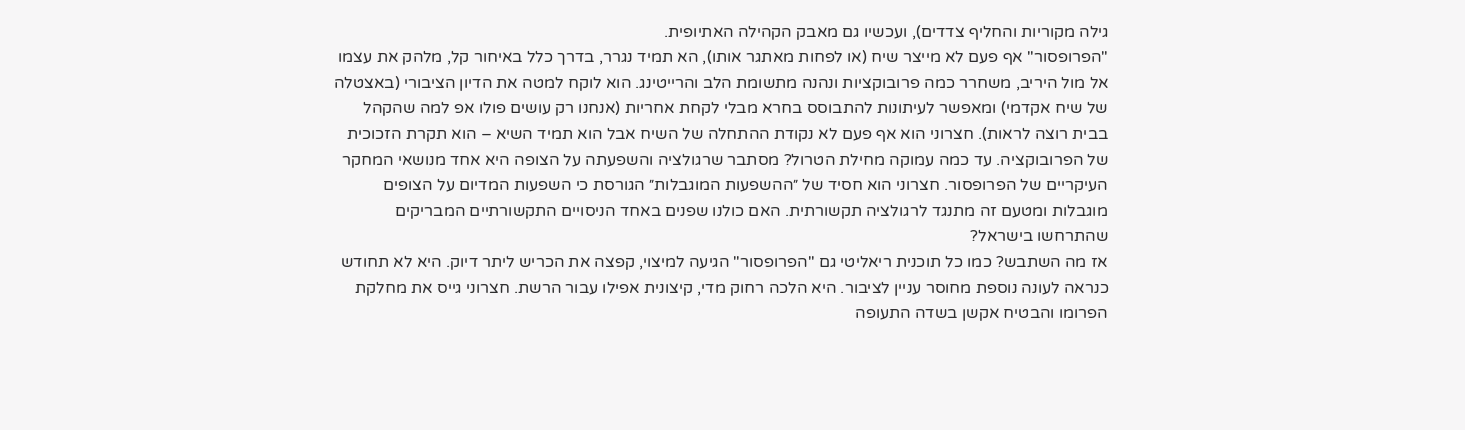גילה מקוריות והחליף צדדים), ועכשיו גם מאבק הקהילה האתיופית.
"הפרופסור" אף פעם לא מייצר שיח (או לפחות מאתגר אותו), הא תמיד נגרר, בדרך כלל באיחור קל, מלהק את עצמו אל מול היריב, משחרר כמה פרובוקציות ונהנה מתשומת הלב והרייטינג. הוא לוקח למטה את הדיון הציבורי (באצטלה של שיח אקדמי) ומאפשר לעיתונות להתבוסס בחרא מבלי לקחת אחריות (אנחנו רק עושים פולו אפ למה שהקהל בבית רוצה לראות). חצרוני הוא אף פעם לא נקודת ההתחלה של השיח אבל הוא תמיד השיא – הוא תקרת הזכוכית של הפרובוקציה. עד כמה עמוקה מחילת הטרול? מסתבר שרגולציה והשפעתה על הצופה היא אחד מנושאי המחקר העיקריים של הפרופסור. חצרוני הוא חסיד של ״ההשפעות המוגבלות״ הגורסת כי השפעות המדיום על הצופים מוגבלות ומטעם זה מתנגד לרגולציה תקשורתית. האם כולנו שפנים באחד הניסויים התקשורתיים המבריקים שהתרחשו בישראל?
אז מה השתבש? כמו כל תוכנית ריאליטי גם "הפרופסור" הגיעה למיצוי, קפצה את הכריש ליתר דיוק. היא לא תחודש כנראה לעונה נוספת מחוסר עניין לציבור. היא הלכה רחוק מדי, קיצונית אפילו עבור הרשת. חצרוני גייס את מחלקת הפרומו והבטיח אקשן בשדה התעופה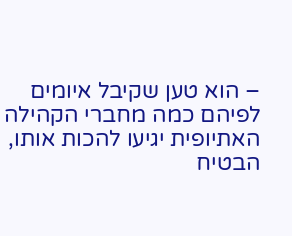– הוא טען שקיבל איומים לפיהם כמה מחברי הקהילה האתיופית יגיעו להכות אותו, הבטיח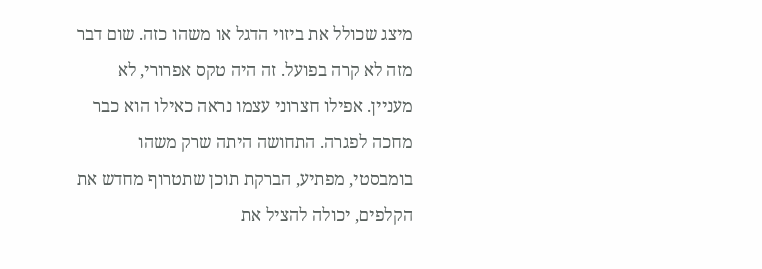מיצג שכולל את ביזוי הדגל או משהו כזה. שום דבר מזה לא קרה בפועל. זה היה טקס אפרורי, לא מעניין. אפילו חצרוני עצמו נראה כאילו הוא כבר מחכה לפגרה. התחושה היתה שרק משהו בומבסטי, מפתיע, הברקת תוכן שתטרוף מחדש את הקלפים, יכולה להציל את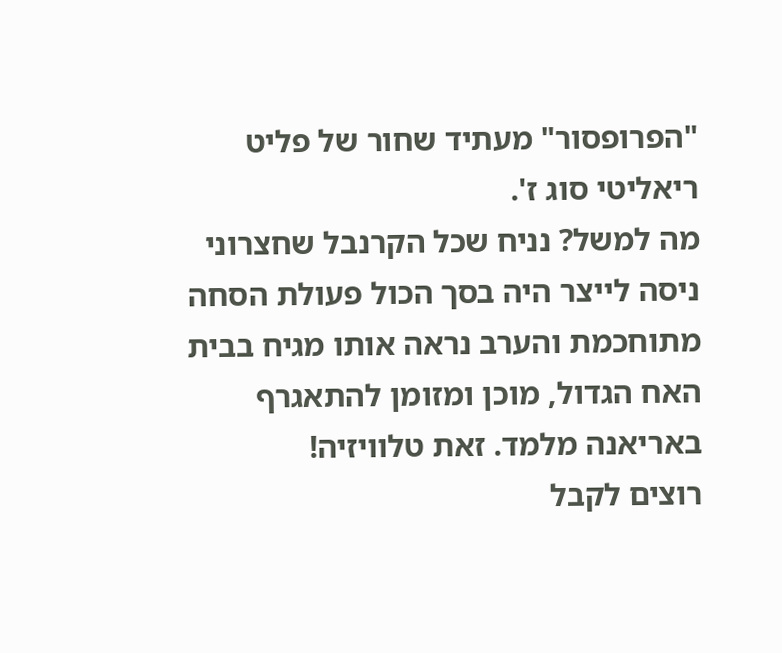"הפרופסור" מעתיד שחור של פליט ריאליטי סוג ז'.
מה למשל? נניח שכל הקרנבל שחצרוני ניסה לייצר היה בסך הכול פעולת הסחה מתוחכמת והערב נראה אותו מגיח בבית האח הגדול, מוכן ומזומן להתאגרף באריאנה מלמד. זאת טלוויזיה!
רוצים לקבל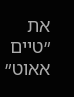את ״טיים אאוט״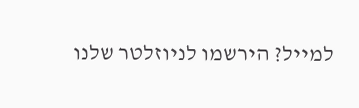למייל? הירשמו לניוזלטר שלנו